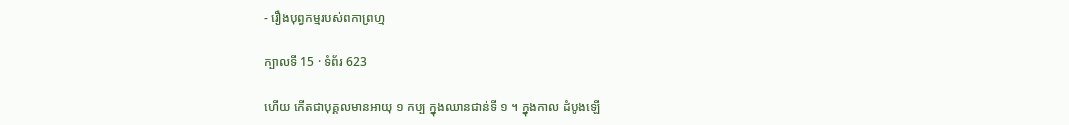- រឿងបុព្វកម្មរបស់ពកាព្រហ្ម

ក្បាលទី 15 · ទំព័រ 623

ហើយ កើតជាបុគ្គលមានអាយុ ១ កប្ប ក្នុងឈានជាន់ទី ១ ។ ក្នុងកាល ដំបូងឡើ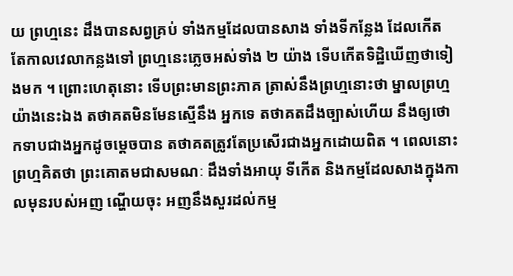យ ព្រហ្មនេះ ដឹងបានសព្វគ្រប់ ទាំងកម្មដែលបានសាង ទាំងទីកន្លែង ដែលកើត តែកាលវេលាកន្លងទៅ ព្រហ្មនេះភ្លេចអស់ទាំង ២ យ៉ាង ទើបកើតទិដ្ឋិឃើញថាទៀងមក ។ ព្រោះហេតុនោះ ទើបព្រះមានព្រះភាគ ត្រាស់នឹងព្រហ្មនោះថា ម្នាលព្រហ្ម យ៉ាងនេះឯង តថាគតមិនមែនស្មើនឹង អ្នកទេ តថាគតដឹងច្បាស់ហើយ នឹងឲ្យថោកទាបជាងអ្នកដូចម្តេចបាន តថាគតត្រូវតែប្រសើរជាងអ្នកដោយពិត ។ ពេលនោះ ព្រហ្មគិតថា ព្រះគោតមជាសមណៈ ដឹងទាំងអាយុ ទីកើត និងកម្មដែលសាងក្នុងកាលមុនរបស់អញ ណ្ហើយចុះ អញនឹងសួរដល់កម្ម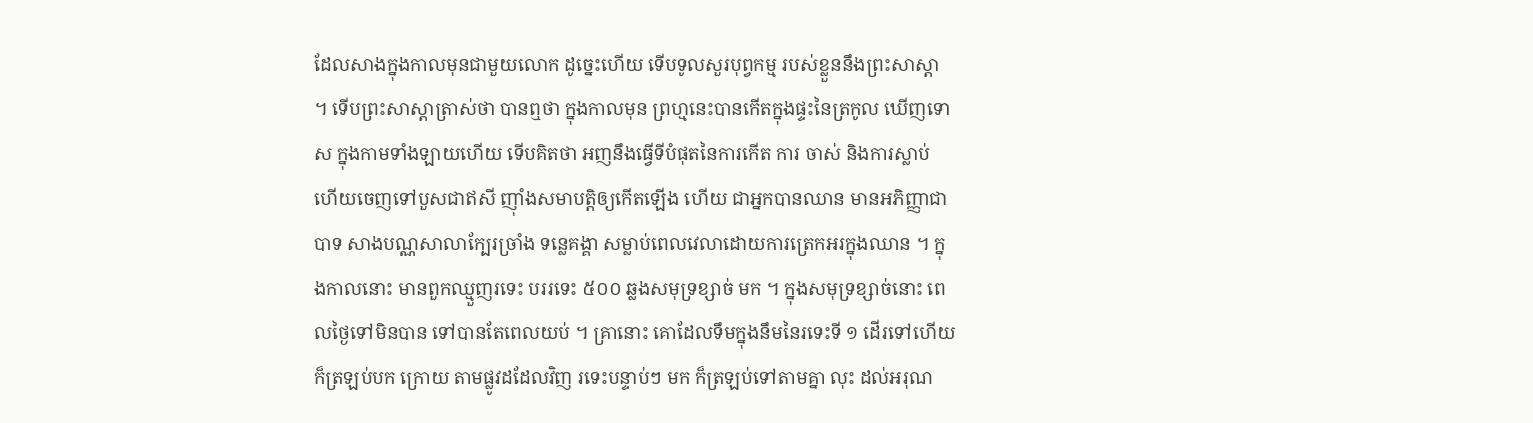ដែលសាងក្នុងកាលមុនជាមួយលោក ដូច្នេះហើយ ទើបទូលសួរបុព្វកម្ម របស់ខ្លួននឹងព្រះសាស្តា ។ ទើបព្រះសាស្តាត្រាស់ថា បានឮថា ក្នុងកាលមុន ព្រហ្មនេះបានកើតក្នុងផ្ទះនៃត្រកូល ឃើញទោស ក្នុងកាមទាំងឡាយហើយ ទើបគិតថា អញនឹងធ្វើទីបំផុតនៃការកើត ការ ចាស់ និងការស្លាប់ ហើយចេញទៅបួសជាឥសី ញ៉ាំងសមាបត្តិឲ្យកើតឡើង ហើយ ជាអ្នកបានឈាន មានអភិញ្ញាជាបាទ សាងបណ្ណសាលាក្បែរច្រាំង ទន្លេគង្គា សម្លាប់ពេលវេលាដោយការត្រេកអរក្នុងឈាន ។ ក្នុងកាលនោះ មានពួកឈ្មួញរទេះ បររទេះ ៥០០ ឆ្លងសមុទ្រខ្សាច់ មក ។ ក្នុងសមុទ្រខ្សាច់នោះ ពេលថ្ងៃទៅមិនបាន ទៅបានតែពេលយប់ ។ គ្រានោះ គោដែលទឹមក្នុងនឹមនៃរទេះទី ១ ដើរទៅហើយ ក៏ត្រឡប់បក ក្រោយ តាមផ្លូវដដែលវិញ រទេះបន្ទាប់ៗ មក ក៏ត្រឡប់ទៅតាមគ្នា លុះ ដល់អរុណ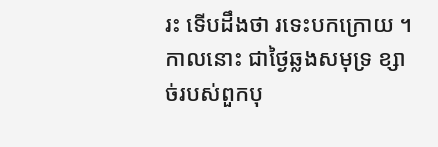រះ ទើបដឹងថា រទេះបកក្រោយ ។ កាលនោះ ជាថ្ងៃឆ្លងសមុទ្រ ខ្សាច់របស់ពួកបុ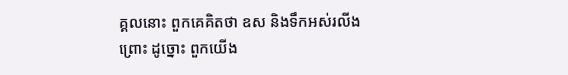គ្គលនោះ ពួកគេគិតថា ឧស និងទឹកអស់រលីង ព្រោះ ដូច្នោះ ពួកយើង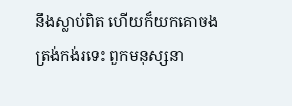នឹងស្លាប់ពិត ហើយក៏យកគោចងត្រង់កង់រទេះ ពួកមនុស្សនា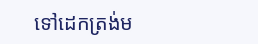ទៅដេកត្រង់ម